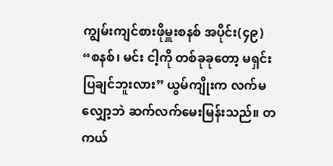ကျွမ်းကျင်စားဖိုမှူးစနစ် အပိုင်း(၄၉)
“စနစ်၊ မင်း ငါ့ကို တစ်ခုခုတော့ မရှင်းပြချင်ဘူးလား” ယွမ်ကျိုးက လက်မလျှော့ဘဲ ဆက်လက်မေးမြန်းသည်။ တကယ်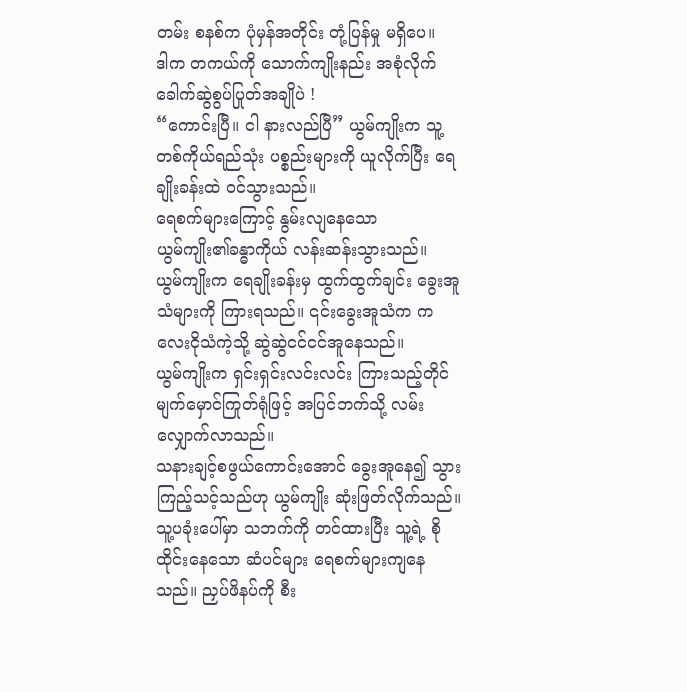တမ်း စနစ်က ပုံမှန်အတိုင်း တုံ့ပြန်မှု မရှိပေ။
ဒါက တကယ်ကို သောက်ကျိုးနည်း အစုံလိုက် ခေါက်ဆွဲစွပ်ပြုတ်အချိုပဲ !
“ကောင်းပြီ။ ငါ နားလည်ပြီ” ယွမ်ကျိုးက သူ့တစ်ကိုယ်ရည်သုံး ပစ္စည်းများကို ယူလိုက်ပြီး ရေချိုးခန်းထဲ ဝင်သွားသည်။
ရေစက်များကြောင့် နွမ်းလျနေသော
ယွမ်ကျိုး၏ခန္ဓာကိုယ် လန်းဆန်းသွားသည်။
ယွမ်ကျိုးက ရေချိုးခန်းမှ ထွက်ထွက်ချင်း ခွေးအူသံများကို ကြားရသည်။ ၎င်းခွေးအူသံက ကလေးငိုသံကဲ့သို့ ဆွဲဆွဲငင်ငင်အူနေသည်။
ယွမ်ကျိုးက ရှင်းရှင်းလင်းလင်း ကြားသည့်တိုင် မျက်မှောင်ကြုတ်ရုံဖြင့် အပြင်ဘက်သို့ လမ်းလျှောက်လာသည်။
သနားချင့်စဖွယ်ကောင်းအောင် ခွေးအူနေ၍ သွားကြည့်သင့်သည်ဟု ယွမ်ကျိုး ဆုံးဖြတ်လိုက်သည်။
သူ့ပခုံးပေါ်မှာ သဘက်ကို တင်ထားပြီး သူ့ရဲ့ စိုထိုင်းနေသော ဆံပင်များ ရေစက်များကျနေသည်။ ညှပ်ဖိနပ်ကို စီး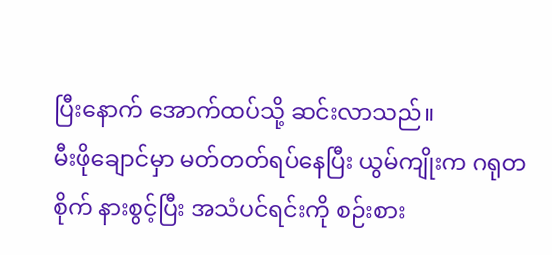ပြီးနောက် အောက်ထပ်သို့ ဆင်းလာသည်။
မီးဖိုချောင်မှာ မတ်တတ်ရပ်နေပြီး ယွမ်ကျိုးက ဂရုတစိုက် နားစွင့်ပြီး အသံပင်ရင်းကို စဉ်းစား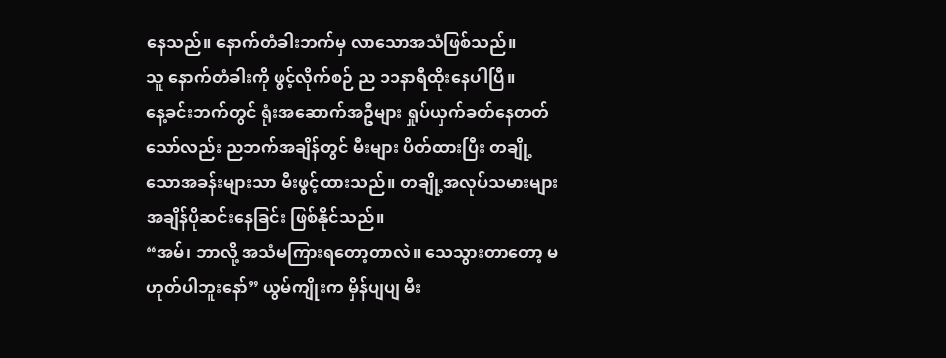နေသည်။ နောက်တံခါးဘက်မှ လာသောအသံဖြစ်သည်။
သူ နောက်တံခါးကို ဖွင့်လိုက်စဉ် ည ၁၁နာရီထိုးနေပါပြီ။
နေ့ခင်းဘက်တွင် ရုံးအဆောက်အဦများ ရှုပ်ယှက်ခတ်နေတတ်သော်လည်း ညဘက်အချိန်တွင် မီးများ ပိတ်ထားပြီး တချို့သောအခန်းများသာ မီးဖွင့်ထားသည်။ တချို့အလုပ်သမားများ အချိန်ပိုဆင်းနေခြင်း ဖြစ်နိုင်သည်။
“အမ်၊ ဘာလို့ အသံမကြားရတော့တာလဲ။ သေသွားတာတော့ မဟုတ်ပါဘူးနော်” ယွမ်ကျိုးက မှိန်ပျပျ မီး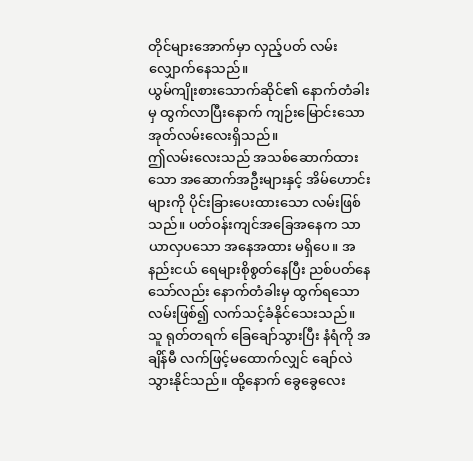တိုင်များအောက်မှာ လှည့်ပတ် လမ်းလျှောက်နေသည်။
ယွမ်ကျိုးစားသောက်ဆိုင်၏ နောက်တံခါးမှ ထွက်လာပြီးနောက် ကျဉ်းမြောင်းသော အုတ်လမ်းလေးရှိသည်။
ဤလမ်းလေးသည် အသစ်ဆောက်ထားသော အဆောက်အဦးများနှင့် အိမ်ဟောင်းများကို ပိုင်းခြားပေးထားသော လမ်းဖြစ်သည်။ ပတ်ဝန်းကျင်အခြေအနေက သာယာလှပသော အနေအထား မရှိပေ။ အနည်းငယ် ရေများစိုစွတ်နေပြီး ညစ်ပတ်နေသော်လည်း နောက်တံခါးမှ ထွက်ရသောလမ်းဖြစ်၍ လက်သင့်ခံနိုင်သေးသည်။
သူ ရုတ်တရက် ခြေချော်သွားပြီး နံရံကို အချိန်မီ လက်ဖြင့်မထောက်လျှင် ချော်လဲသွားနိုင်သည်။ ထို့နောက် ခွေခွေလေး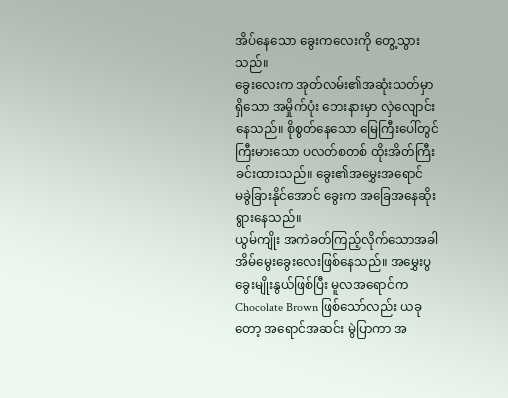အိပ်နေသော ခွေးကလေးကို တွေ့သွားသည်။
ခွေးလေးက အုတ်လမ်း၏အဆုံးသတ်မှာ ရှိသော အမှိုက်ပုံး ဘေးနားမှာ လှဲလျောင်းနေသည်။ စိုစွတ်နေသော မြေကြီးပေါ်တွင် ကြီးမားသော ပလတ်စတစ် ထိုးအိတ်ကြီး ခင်းထားသည်။ ခွေး၏အမွှေးအရောင်
မခွဲခြားနိုင်အောင် ခွေးက အခြေအနေဆိုးရွားနေသည်။
ယွမ်ကျိုး အကဲခတ်ကြည့်လိုက်သောအခါ အိမ်မွေးခွေးလေးဖြစ်နေသည်။ အမွှေးပွ ခွေးမျိုးနွယ်ဖြစ်ပြီး မူလအရောင်က Chocolate Brown ဖြစ်သော်လည်း ယခုတော့ အရောင်အဆင်း မွဲပြာကာ အ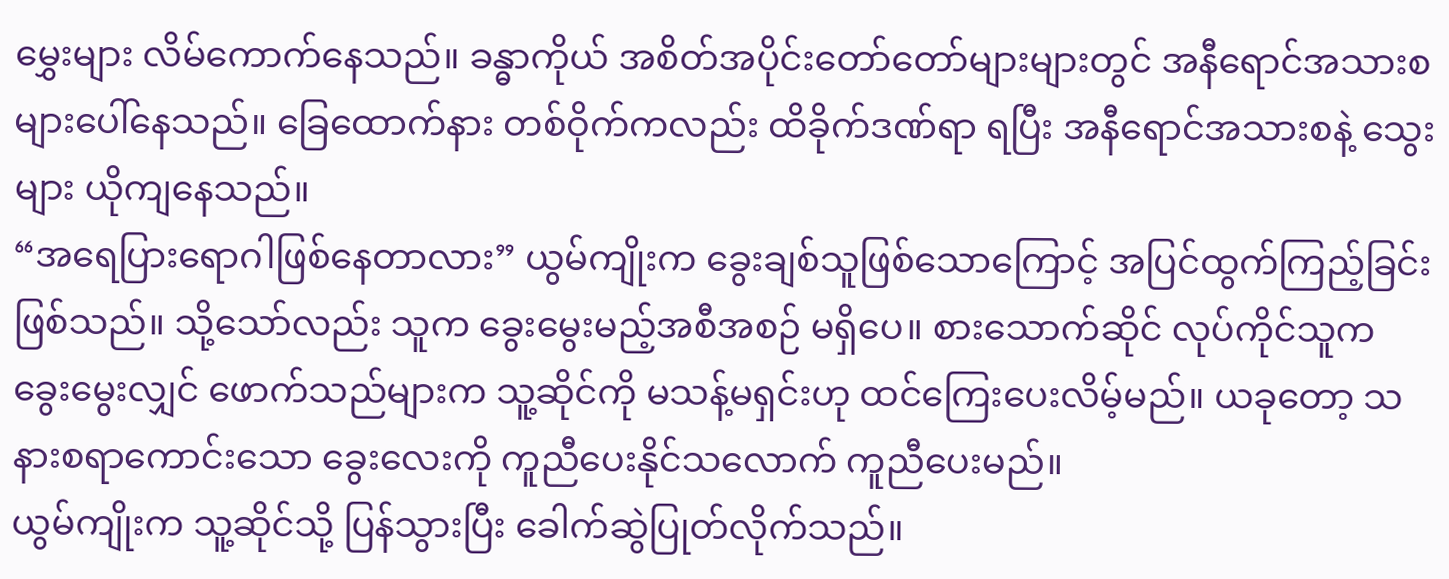မွှေးများ လိမ်ကောက်နေသည်။ ခန္ဓာကိုယ် အစိတ်အပိုင်းတော်တော်များများတွင် အနီရောင်အသားစများပေါ်နေသည်။ ခြေထောက်နား တစ်ဝိုက်ကလည်း ထိခိုက်ဒဏ်ရာ ရပြီး အနီရောင်အသားစနဲ့ သွေးများ ယိုကျနေသည်။
“အရေပြားရောဂါဖြစ်နေတာလား” ယွမ်ကျိုးက ခွေးချစ်သူဖြစ်သောကြောင့် အပြင်ထွက်ကြည့်ခြင်း ဖြစ်သည်။ သို့သော်လည်း သူက ခွေးမွေးမည့်အစီအစဉ် မရှိပေ။ စားသောက်ဆိုင် လုပ်ကိုင်သူက ခွေးမွေးလျှင် ဖောက်သည်များက သူ့ဆိုင်ကို မသန့်မရှင်းဟု ထင်ကြေးပေးလိမ့်မည်။ ယခုတော့ သနားစရာကောင်းသော ခွေးလေးကို ကူညီပေးနိုင်သလောက် ကူညီပေးမည်။
ယွမ်ကျိုးက သူ့ဆိုင်သို့ ပြန်သွားပြီး ခေါက်ဆွဲပြုတ်လိုက်သည်။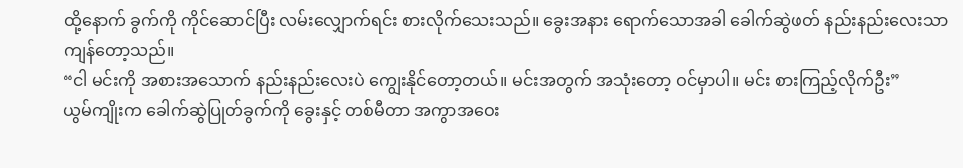ထို့နောက် ခွက်ကို ကိုင်ဆောင်ပြီး လမ်းလျှောက်ရင်း စားလိုက်သေးသည်။ ခွေးအနား ရောက်သောအခါ ခေါက်ဆွဲဖတ် နည်းနည်းလေးသာ ကျန်တော့သည်။
“ငါ မင်းကို အစားအသောက် နည်းနည်းလေးပဲ ကျွေးနိုင်တော့တယ်။ မင်းအတွက် အသုံးတော့ ဝင်မှာပါ။ မင်း စားကြည့်လိုက်ဦး”
ယွမ်ကျိုးက ခေါက်ဆွဲပြုတ်ခွက်ကို ခွေးနှင့် တစ်မီတာ အကွာအဝေး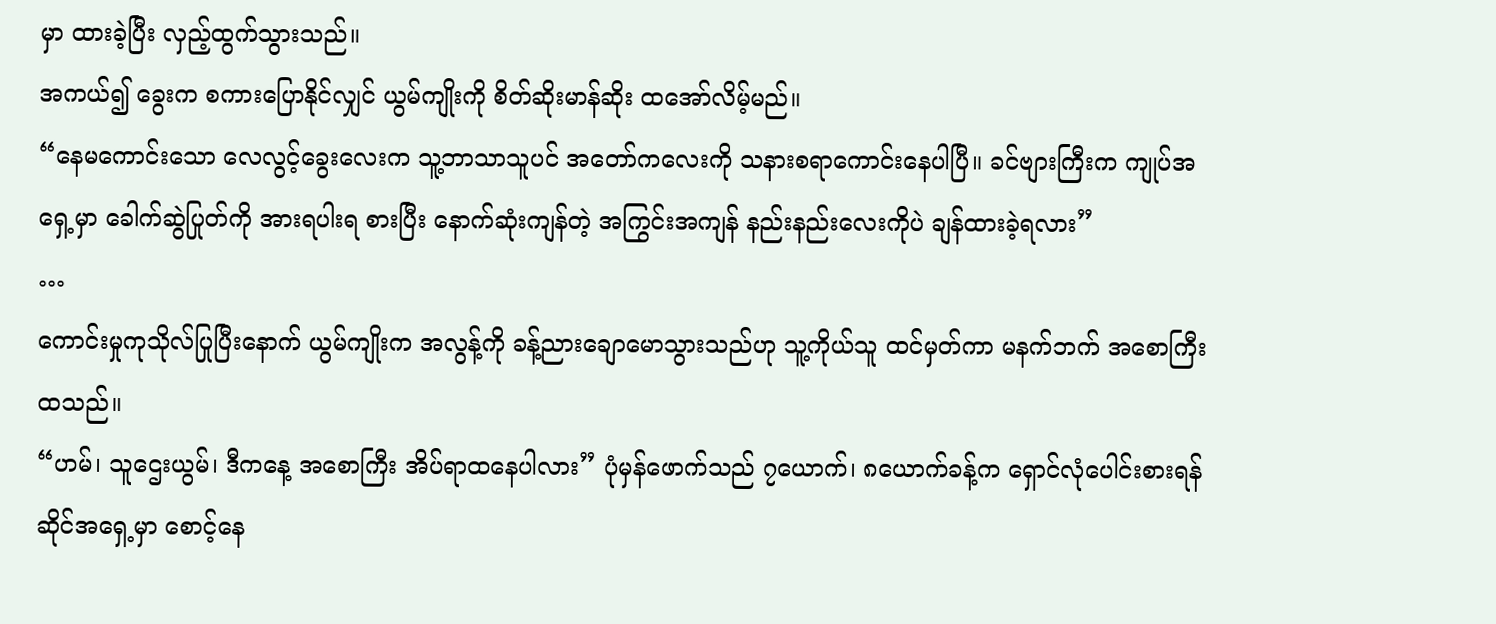မှာ ထားခဲ့ပြီး လှည့်ထွက်သွားသည်။
အကယ်၍ ခွေးက စကားပြောနိုင်လျှင် ယွမ်ကျိုးကို စိတ်ဆိုးမာန်ဆိုး ထအော်လိမ့်မည်။
“နေမကောင်းသော လေလွင့်ခွေးလေးက သူ့ဘာသာသူပင် အတော်ကလေးကို သနားစရာကောင်းနေပါပြီ။ ခင်ဗျားကြီးက ကျုပ်အရှေ့မှာ ခေါက်ဆွဲပြုတ်ကို အားရပါးရ စားပြီး နောက်ဆုံးကျန်တဲ့ အကြွင်းအကျန် နည်းနည်းလေးကိုပဲ ချန်ထားခဲ့ရလား”
…
ကောင်းမှုကုသိုလ်ပြုပြီးနောက် ယွမ်ကျိုးက အလွန့်ကို ခန့်ညားချောမောသွားသည်ဟု သူ့ကိုယ်သူ ထင်မှတ်ကာ မနက်ဘက် အစောကြီးထသည်။
“ဟမ်၊ သူဌေးယွမ်၊ ဒီကနေ့ အစောကြီး အိပ်ရာထနေပါလား” ပုံမှန်ဖောက်သည် ၇ယောက်၊ ၈ယောက်ခန့်က ရှောင်လုံပေါင်းစားရန် ဆိုင်အရှေ့မှာ စောင့်နေ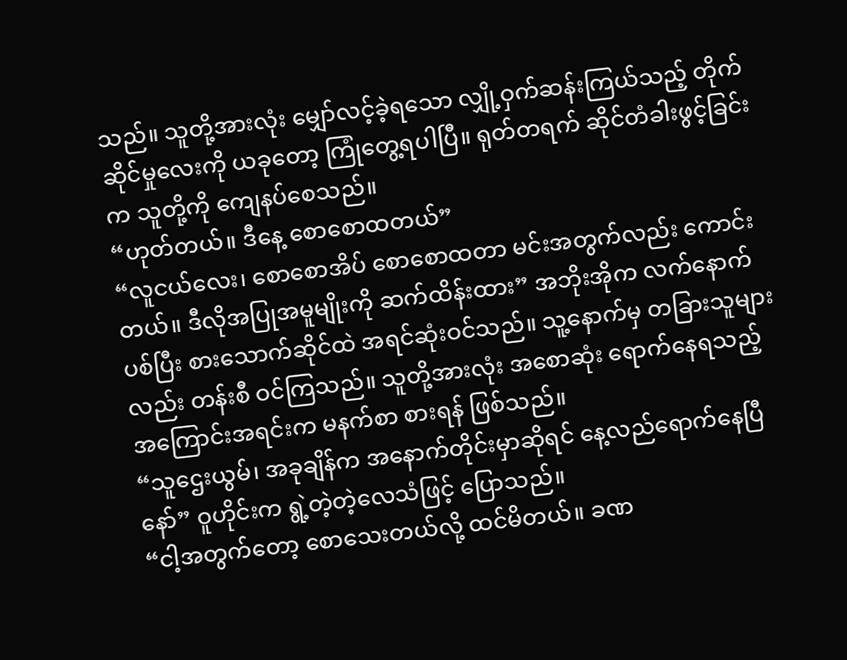သည်။ သူတို့အားလုံး မျှော်လင့်ခဲ့ရသော လျှို့ဝှက်ဆန်းကြယ်သည့် တိုက်ဆိုင်မှုလေးကို ယခုတော့ ကြုံတွေ့ရပါပြီ။ ရုတ်တရက် ဆိုင်တံခါးဖွင့်ခြင်းက သူတို့ကို ကျေနပ်စေသည်။
“ဟုတ်တယ်။ ဒီနေ့ စောစောထတယ်”
“လူငယ်လေး၊ စောစောအိပ် စောစောထတာ မင်းအတွက်လည်း ကောင်းတယ်။ ဒီလိုအပြုအမူမျိုးကို ဆက်ထိန်းထား” အဘိုးအိုက လက်နောက်ပစ်ပြီး စားသောက်ဆိုင်ထဲ အရင်ဆုံးဝင်သည်။ သူ့နောက်မှ တခြားသူများလည်း တန်းစီ ဝင်ကြသည်။ သူတို့အားလုံး အစောဆုံး ရောက်နေရသည့် အကြောင်းအရင်းက မနက်စာ စားရန် ဖြစ်သည်။
“သူဌေးယွမ်၊ အခုချိန်က အနောက်တိုင်းမှာဆိုရင် နေ့လည်ရောက်နေပြီနော်” ဝူဟိုင်းက ရွဲ့တဲ့တဲ့လေသံဖြင့် ပြောသည်။
“ငါ့အတွက်တော့ စောသေးတယ်လို့ ထင်မိတယ်။ ခဏ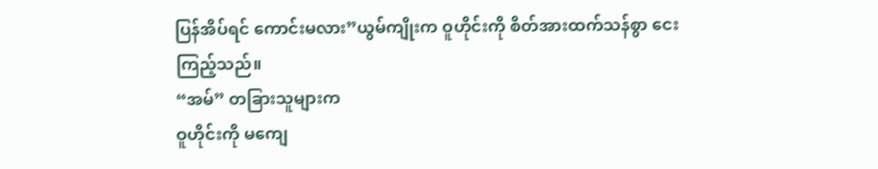ပြန်အိပ်ရင် ကောင်းမလား”ယွမ်ကျိုးက ဝူဟိုင်းကို စိတ်အားထက်သန်စွာ ငေးကြည့်သည်။
“အမ်” တခြားသူများက
ဝူဟိုင်းကို မကျေ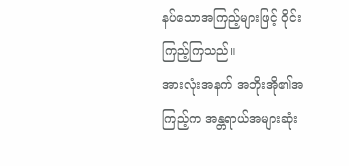နပ်သောအကြည့်များဖြင့် ဝိုင်းကြည့်ကြသည်။
အားလုံးအနက် အဘိုးအို၏အကြည့်က အန္တရာယ်အများဆုံး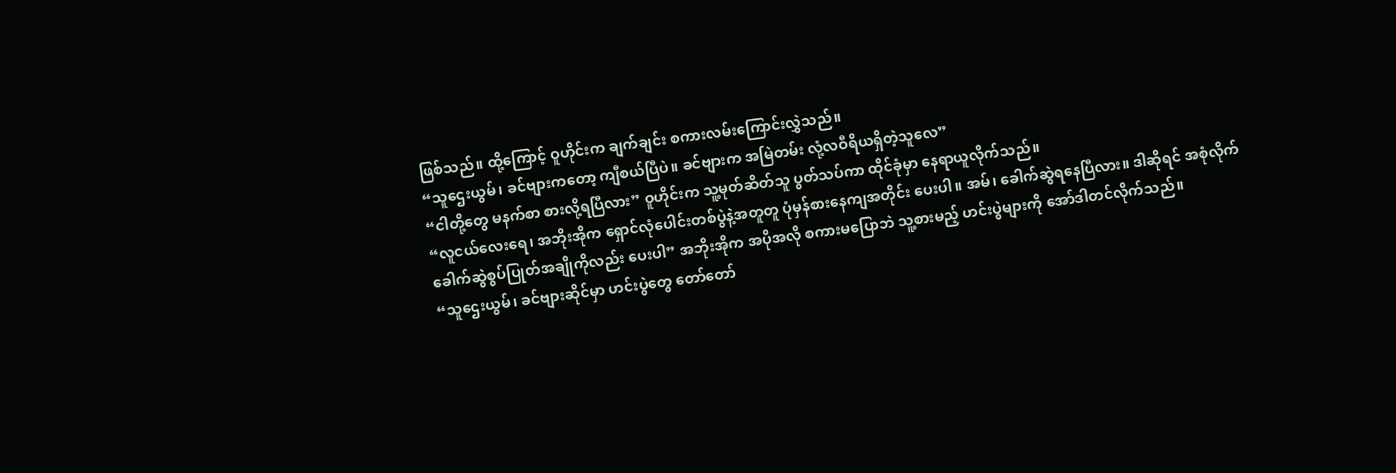ဖြစ်သည်။ ထို့ကြောင့် ဝူဟိုင်းက ချက်ချင်း စကားလမ်းကြောင်းလွှဲသည်။
“သူဌေးယွမ်၊ ခင်ဗျားကတော့ ကျီစယ်ပြီပဲ။ ခင်ဗျားက အမြဲတမ်း လုံ့လဝီရိယရှိတဲ့သူလေ”
“ငါတို့တွေ မနက်စာ စားလို့ရပြီလား” ဝူဟိုင်းက သူ့မုတ်ဆိတ်သူ ပွတ်သပ်ကာ ထိုင်ခုံမှာ နေရာယူလိုက်သည်။
“လူငယ်လေးရေ၊ အဘိုးအိုက ရှောင်လုံပေါင်းတစ်ပွဲနဲ့အတူတူ ပုံမှန်စားနေကျအတိုင်း ပေးပါ။ အမ်၊ ခေါက်ဆွဲရနေပြီလား။ ဒါဆိုရင် အစုံလိုက်ခေါက်ဆွဲစွပ်ပြုတ်အချိုကိုလည်း ပေးပါ” အဘိုးအိုက အပိုအလို စကားမပြောဘဲ သူ့စားမည့် ဟင်းပွဲများကို အော်ဒါတင်လိုက်သည်။
“သူဌေးယွမ်၊ ခင်ဗျားဆိုင်မှာ ဟင်းပွဲတွေ တော်တော်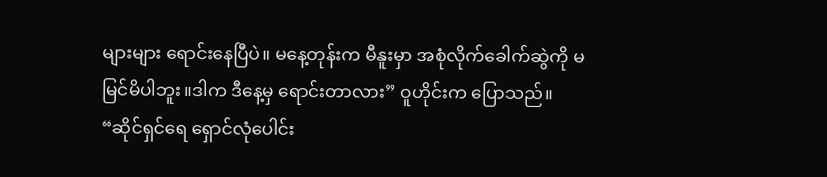များများ ရောင်းနေပြီပဲ။ မနေ့တုန်းက မီနူးမှာ အစုံလိုက်ခေါက်ဆွဲကို မမြင်မိပါဘူး။ဒါက ဒီနေ့မှ ရောင်းတာလား” ဝူဟိုင်းက ပြောသည်။
“ဆိုင်ရှင်ရေ ရှောင်လုံပေါင်း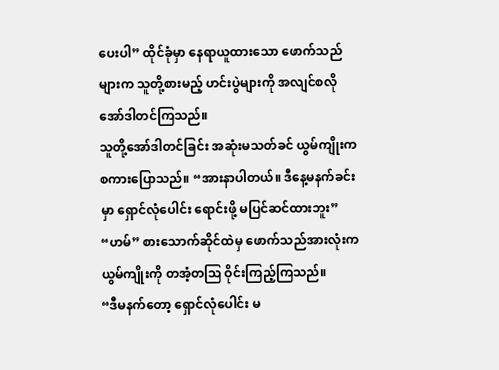ပေးပါ” ထိုင်ခုံမှာ နေရာယူထားသော ဖောက်သည်များက သူတို့စားမည့် ဟင်းပွဲများကို အလျင်စလို အော်ဒါတင်ကြသည်။
သူတို့အော်ဒါတင်ခြင်း အဆုံးမသတ်ခင် ယွမ်ကျိုးက စကားပြောသည်။ “အားနာပါတယ်။ ဒီနေ့မနက်ခင်းမှာ ရှောင်လုံပေါင်း ရောင်းဖို့ မပြင်ဆင်ထားဘူး”
“ဟမ်” စားသောက်ဆိုင်ထဲမှ ဖောက်သည်အားလုံးက ယွမ်ကျိုးကို တအံ့တဩ ဝိုင်းကြည့်ကြသည်။
“ဒီမနက်တော့ ရှောင်လုံပေါင်း မ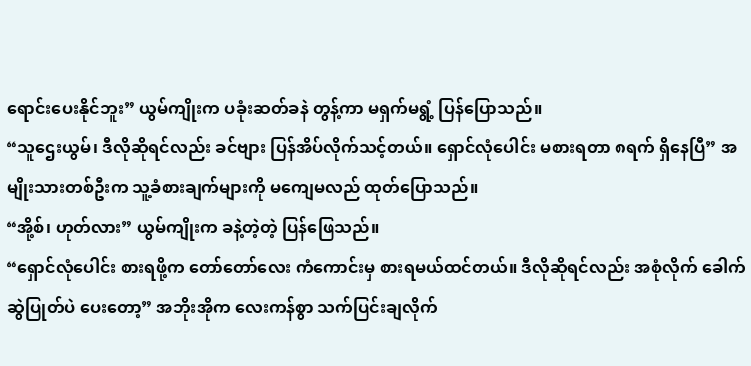ရောင်းပေးနိုင်ဘူး” ယွမ်ကျိုးက ပခုံးဆတ်ခနဲ တွန့်ကာ မရှက်မရွံ့ ပြန်ပြောသည်။
“သူဌေးယွမ်၊ ဒီလိုဆိုရင်လည်း ခင်ဗျား ပြန်အိပ်လိုက်သင့်တယ်။ ရှောင်လုံပေါင်း မစားရတာ ၈ရက် ရှိနေပြီ” အမျိုးသားတစ်ဦးက သူ့ခံစားချက်များကို မကျေမလည် ထုတ်ပြောသည်။
“အို့စ်၊ ဟုတ်လား” ယွမ်ကျိုးက ခနဲ့တဲ့တဲ့ ပြန်ဖြေသည်။
“ရှောင်လုံပေါင်း စားရဖို့က တော်တော်လေး ကံကောင်းမှ စားရမယ်ထင်တယ်။ ဒီလိုဆိုရင်လည်း အစုံလိုက် ခေါက်ဆွဲပြုတ်ပဲ ပေးတော့” အဘိုးအိုက လေးကန်စွာ သက်ပြင်းချလိုက်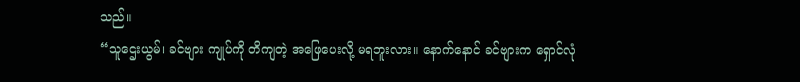သည်။
“သူဌေးယွမ်၊ ခင်ဗျား ကျုပ်ကို တိကျတဲ့ အဖြေပေးလို့ မရဘူးလား။ နောက်နောင် ခင်ဗျားက ရှောင်လုံ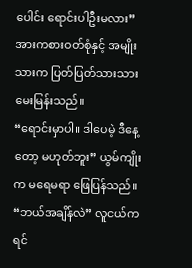ပေါင်း ရောင်းပါဦးမလား” အားကစားဝတ်စုံနှင့် အမျိုးသားက ပြတ်ပြတ်သားသား မေးမြန်းသည်။
“ရောင်းမှာပါ။ ဒါပေမဲ့ ဒီနေ့တော့ မဟုတ်ဘူး” ယွမ်ကျိုးက မရေမရာ ဖြေပြန်သည်။
“ဘယ်အချိန်လဲ” လူငယ်က ရင်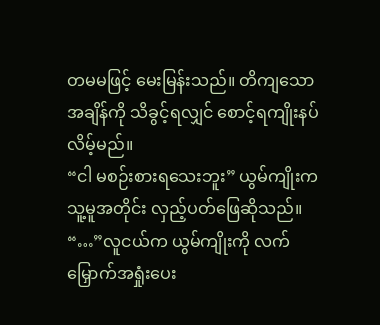တမမဖြင့် မေးမြန်းသည်။ တိကျသော အချိန်ကို သိခွင့်ရလျှင် စောင့်ရကျိုးနပ်လိမ့်မည်။
“ငါ မစဉ်းစားရသေးဘူး” ယွမ်ကျိုးက သူ့မူအတိုင်း လှည့်ပတ်ဖြေဆိုသည်။
“…”လူငယ်က ယွမ်ကျိုးကို လက်မြှောက်အရှုံးပေး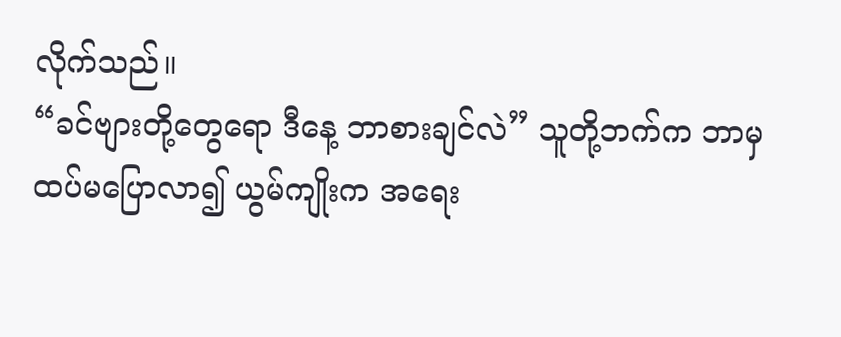လိုက်သည်။
“ခင်ဗျားတို့တွေရော ဒီနေ့ ဘာစားချင်လဲ” သူတို့ဘက်က ဘာမှ ထပ်မပြောလာ၍ ယွမ်ကျိုးက အရေး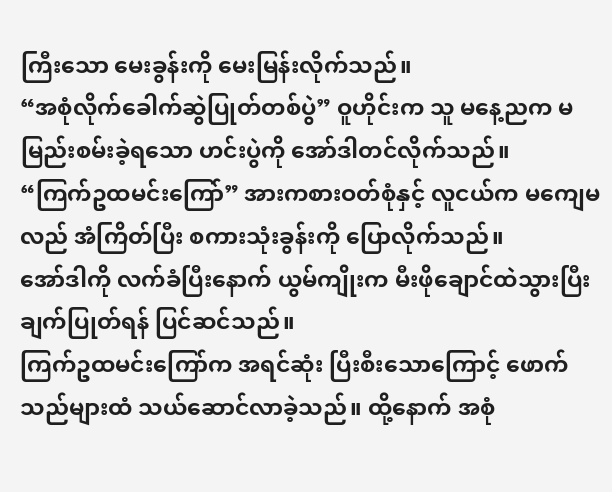ကြီးသော မေးခွန်းကို မေးမြန်းလိုက်သည်။
“အစုံလိုက်ခေါက်ဆွဲပြုတ်တစ်ပွဲ” ဝူဟိုင်းက သူ မနေ့ညက မမြည်းစမ်းခဲ့ရသော ဟင်းပွဲကို အော်ဒါတင်လိုက်သည်။
“ကြက်ဥထမင်းကြော်” အားကစားဝတ်စုံနှင့် လူငယ်က မကျေမလည် အံကြိတ်ပြီး စကားသုံးခွန်းကို ပြောလိုက်သည်။
အော်ဒါကို လက်ခံပြီးနောက် ယွမ်ကျိုးက မီးဖိုချောင်ထဲသွားပြီး ချက်ပြုတ်ရန် ပြင်ဆင်သည်။
ကြက်ဥထမင်းကြော်က အရင်ဆုံး ပြီးစီးသောကြောင့် ဖောက်သည်များထံ သယ်ဆောင်လာခဲ့သည်။ ထို့နောက် အစုံ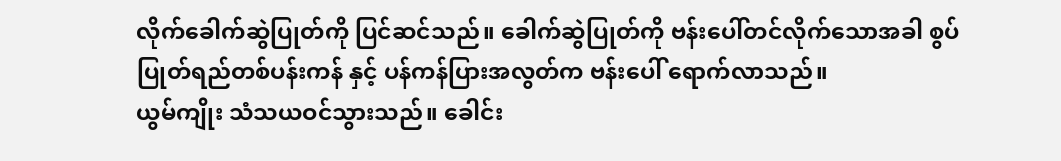လိုက်ခေါက်ဆွဲပြုတ်ကို ပြင်ဆင်သည်။ ခေါက်ဆွဲပြုတ်ကို ဗန်းပေါ်တင်လိုက်သောအခါ စွပ်ပြုတ်ရည်တစ်ပန်းကန် နှင့် ပန်ကန်ပြားအလွတ်က ဗန်းပေါ် ရောက်လာသည်။
ယွမ်ကျိုး သံသယဝင်သွားသည်။ ခေါင်း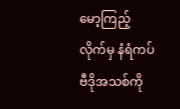မော့ကြည့်လိုက်မှ နံရံကပ်ဗီဒိုအသစ်ကို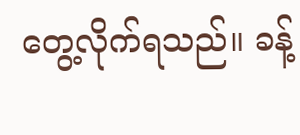တွေ့လိုက်ရသည်။ ခန့်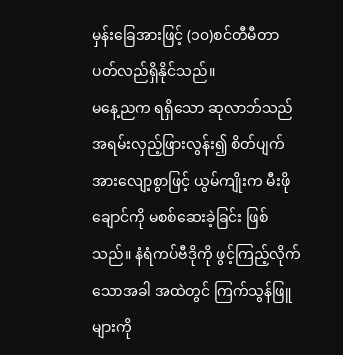မှန်းခြေအားဖြင့် (၁၀)စင်တီမီတာ ပတ်လည်ရှိနိုင်သည်။
မနေ့ညက ရရှိသော ဆုလာဘ်သည် အရမ်းလှည့်ဖြားလွန်း၍ စိတ်ပျက်အားလျော့စွာဖြင့် ယွမ်ကျိုးက မီးဖိုချောင်ကို မစစ်ဆေးခဲ့ခြင်း ဖြစ်သည်။ နံရံကပ်ဗီဒိုကို ဖွင့်ကြည့်လိုက်သောအခါ အထဲတွင် ကြက်သွန်ဖြူများကို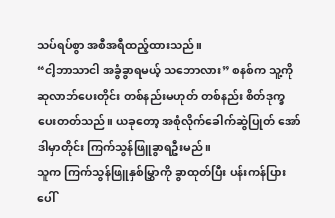သပ်ရပ်စွာ အစီအရီထည့်ထားသည်။
“ငါ့ဘာသာငါ အခွံခွာရမယ့် သဘောလား” စနစ်က သူ့ကို ဆုလာဘ်ပေးတိုင်း တစ်နည်းမဟုတ် တစ်နည်း စိတ်ဒုက္ခပေးတတ်သည်။ ယခုတော့ အစုံလိုက်ခေါက်ဆွဲပြုတ် အော်ဒါမှာတိုင်း ကြက်သွန်ဖြူခွာရဦးမည်။
သူက ကြက်သွန်ဖြူနှစ်မြွှာကို ခွာထုတ်ပြီး ပန်းကန်ပြားပေါ်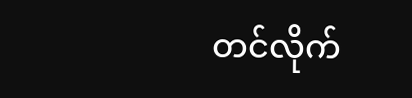တင်လိုက်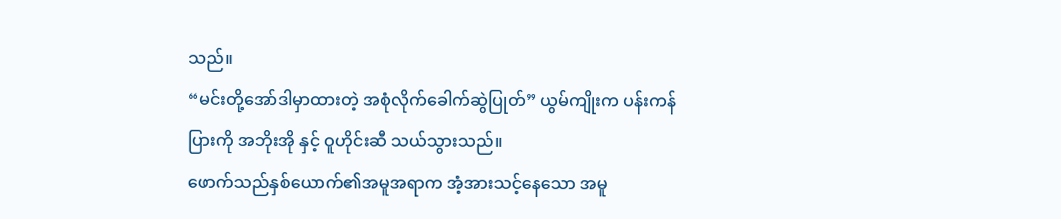သည်။
“မင်းတို့အော်ဒါမှာထားတဲ့ အစုံလိုက်ခေါက်ဆွဲပြုတ်” ယွမ်ကျိုးက ပန်းကန်ပြားကို အဘိုးအို နှင့် ဝူဟိုင်းဆီ သယ်သွားသည်။
ဖောက်သည်နှစ်ယောက်၏အမူအရာက အံ့အားသင့်နေသော အမူ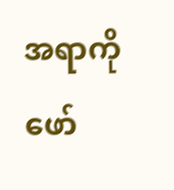အရာကို ဖော်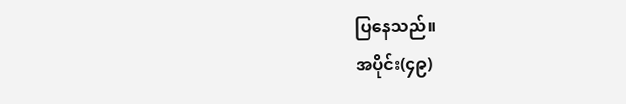ပြနေသည်။
အပိုင်း(၄၉)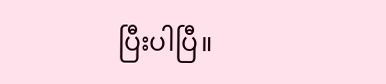ပြီးပါပြီ။